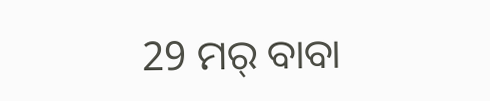29 ମର୍ ବାବା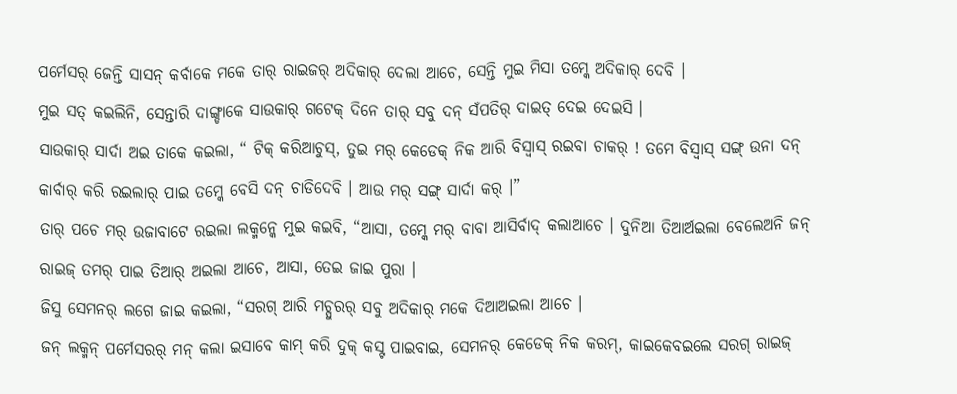ପର୍ମେସର୍ ଜେନ୍ତି ସାସନ୍ କର୍ବାକେ ମକେ ତାର୍ ରାଇଜର୍ ଅଦିକାର୍ ଦେଲା ଆଚେ, ସେନ୍ତି ମୁଇ ମିସା ତମ୍କେ ଅଦିକାର୍ ଦେବି ।
ମୁଇ ସତ୍ କଇଲିନି, ସେନ୍ତାରି ଦାଙ୍ଗ୍ଡାକେ ସାଉକାର୍ ଗଟେକ୍ ଦିନେ ତାର୍ ସବୁ ଦନ୍ ସଁପତିର୍ ଦାଇତ୍ ଦେଇ ଦେଇସି ।
ସାଉକାର୍ ସାର୍ଦା ଅଇ ତାକେ କଇଲା, “ ଟିକ୍ କରିଆଚୁସ୍, ତୁଇ ମର୍ କେଡେକ୍ ନିକ ଆରି ବିସ୍ବାସ୍ ରଇବା ଚାକର୍ ! ତମେ ବିସ୍ବାସ୍ ସଙ୍ଗ୍ ଉନା ଦନ୍ କାର୍ବାର୍ କରି ରଇଲାର୍ ପାଇ ତମ୍କେ ବେସି ଦନ୍ ଚାଡିଦେବି । ଆଉ ମର୍ ସଙ୍ଗ୍ ସାର୍ଦା କର୍ ।”
ତାର୍ ପଚେ ମର୍ ଉଜାବାଟେ ରଇଲା ଲକ୍ମନ୍କେ ମୁଇ କଇବି, “ଆସା, ତମ୍କେ ମର୍ ବାବା ଆସିର୍ବାଦ୍ କଲାଆଚେ । ଦୁନିଆ ତିଆର୍ଅଇଲା ବେଲେଅନି ଜନ୍ ରାଇଜ୍ ତମର୍ ପାଇ ତିଆର୍ ଅଇଲା ଆଚେ, ଆସା, ତେଇ ଜାଇ ପୁରା ।
ଜିସୁ ସେମନର୍ ଲଗେ ଜାଇ କଇଲା, “ସରଗ୍ ଆରି ମଚ୍ପୁରର୍ ସବୁ ଅଦିକାର୍ ମକେ ଦିଆଅଇଲା ଆଚେ ।
ଜନ୍ ଲକ୍ମନ୍ ପର୍ମେସରର୍ ମନ୍ କଲା ଇସାବେ କାମ୍ କରି ଦୁକ୍ କସ୍ଟ ପାଇବାଇ, ସେମନର୍ କେଡେକ୍ ନିକ କରମ୍, କାଇକେବଇଲେ ସରଗ୍ ରାଇଜ୍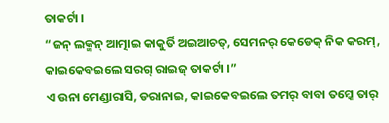ତାକର୍ଟା ।
“ଜନ୍ ଲକ୍ମନ୍ ଆତ୍ମାଇ କାକୁର୍ତି ଅଇଆଚତ୍, ସେମନର୍ କେଡେକ୍ ନିକ କରମ୍, କାଇକେବଇଲେ ସରଗ୍ ରାଇଜ୍ ତାକର୍ଟା ।”
ଏ ଉନା ମେଣ୍ଡାରାସି, ଡରାନାଇ, କାଇକେବଇଲେ ତମର୍ ବାବା ତମ୍କେ ତାର୍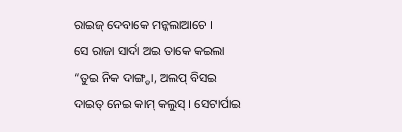ରାଇଜ୍ ଦେବାକେ ମନ୍କଲାଆଚେ ।
ସେ ରାଜା ସାର୍ଦା ଅଇ ତାକେ କଇଲା “ତୁଇ ନିକ ଦାଙ୍ଗ୍ଡା, ଅଲପ୍ ବିସଇ ଦାଇତ୍ ନେଇ କାମ୍ କଲୁସ୍ । ସେଟାର୍ପାଇ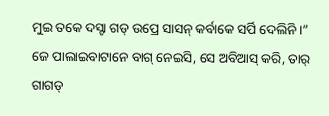ମୁଇ ତକେ ଦସ୍ଟା ଗଡ୍ ଉପ୍ରେ ସାସନ୍ କର୍ବାକେ ସର୍ପି ଦେଲିନି ।”
ଜେ ପାଲାଇବାଟାନେ ବାଗ୍ ନେଇସି, ସେ ଅବିଆସ୍ କରି, ତାର୍ ଗାଗଡ୍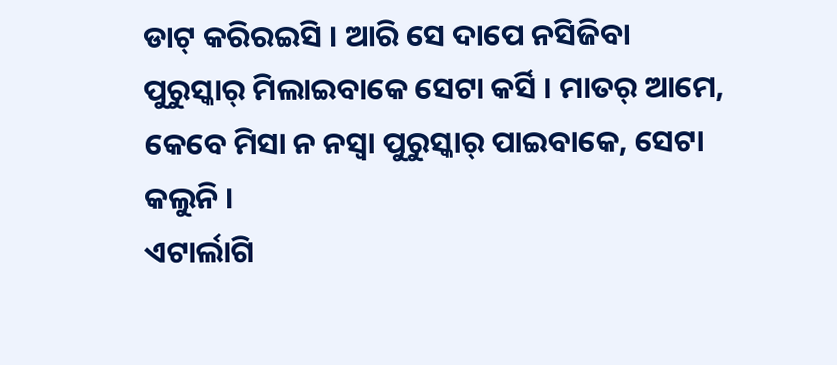ଡାଟ୍ କରିରଇସି । ଆରି ସେ ଦାପେ ନସିଜିବା ପୁରୁସ୍କାର୍ ମିଲାଇବାକେ ସେଟା କର୍ସି । ମାତର୍ ଆମେ, କେବେ ମିସା ନ ନସ୍ବା ପୁରୁସ୍କାର୍ ପାଇବାକେ, ସେଟା କଲୁନି ।
ଏଟାର୍ଲାଗି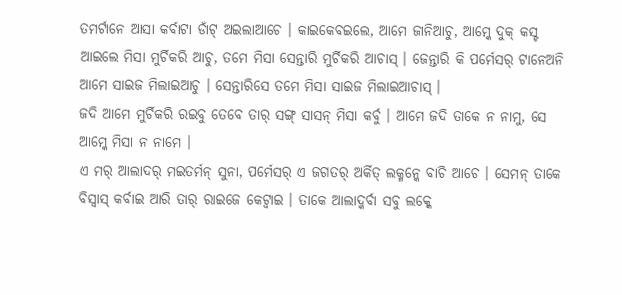ତମର୍ଟାନେ ଆସା କର୍ବାଟା ଡାଁଟ୍ ଅଇଲାଆଚେ । କାଇକେବଇଲେ, ଆମେ ଜାନିଆଚୁ, ଆମ୍କେ ଦୁକ୍ କସ୍ଟ ଆଇଲେ ମିସା ମୁର୍ଚିକରି ଆଚୁ, ତମେ ମିସା ସେନ୍ତାରି ମୁର୍ଚିକରି ଆଚାସ୍ । ଜେନ୍ତାରି କି ପର୍ମେସର୍ ଟାନେଅନି ଆମେ ସାଇଜ ମିଲାଇଆଚୁ । ସେନ୍ତାରିସେ ତମେ ମିସା ସାଇଜ ମିଲାଇଆଚାସ୍ ।
ଜଦି ଆମେ ମୁର୍ଚିକରି ରଇବୁ ତେବେ ତାର୍ ସଙ୍ଗ୍ ସାସନ୍ ମିସା କର୍ବୁ । ଆମେ ଜଦି ତାକେ ନ ନାମୁ, ସେ ଆମ୍କେ ମିସା ନ ନାମେ ।
ଏ ମର୍ ଆଲାଦର୍ ମଇତର୍ମନ୍ ସୁନା, ପର୍ମେସର୍ ଏ ଜଗତର୍ ଅର୍କିତ୍ ଲକ୍ମନ୍କେ ବାଚି ଆଚେ । ସେମନ୍ ତାକେ ବିସ୍ବାସ୍ କର୍ବାଇ ଆରି ତାର୍ ରାଇଜେ କେଟ୍ବାଇ । ତାକେ ଆଲାଦ୍କର୍ବା ସବୁ ଲକ୍କେ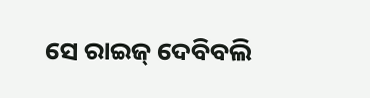ସେ ରାଇଜ୍ ଦେବିବଲି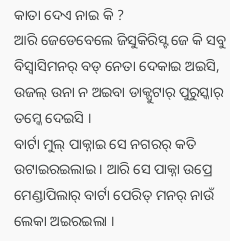କାତା ଦେଏ ନାଇ କି ?
ଆରି ଜେଡେବେଲେ ଜିସୁକିରିସ୍ଟ ଜେ କି ସବୁ ବିସ୍ବାସିମନର୍ ବଡ୍ ନେତା ଦେକାଇ ଅଇସି, ଉଜଲ୍ ଉନା ନ ଅଇବା ଡାକ୍ପୁଟାର୍ ପୁରୁସ୍କାର୍ ତମ୍କେ ଦେଇସି ।
ବାର୍ଟା ମୁଲ୍ ପାକ୍ନାଇ ସେ ନଗରର୍ କତି ଉଟାଇରଇଲାଇ । ଆରି ସେ ପାକ୍ନା ଉପ୍ରେ ମେଣ୍ଡାପିଲାର୍ ବାର୍ଟା ପେରିତ୍ ମନର୍ ନାଉଁ ଲେକା ଅଇରଇଲା ।